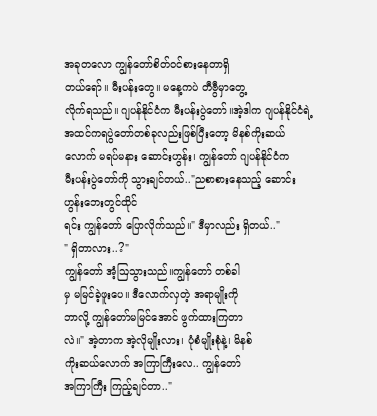အခုတလော ကျွန်တော်စိတ်ဝင်စားနေတာရှိ
တယ်ရော်။ မီးပန်းတွေ။ မနေ့ကပဲ တီဗွီမှာတွေ့
လိုက်ရသည်။ ဂျပန်နိုင်ငံက မီးပန်းပွဲတော်။အဲ့ဒါက ဂျပန်နိုင်ငံရဲ့ အထင်ကရပွဲတော်တစ်ခုလည်းဖြစ်ပြီးတော့ မိနစ်ကိုးဆယ်လောက် မရပ်မနား ဆောင်းဟွန်း၊ ကျွန်တော် ဂျပန်နိုင်ငံက
မီးပန်းပွဲတော်ကို သွားချင်တယ်.."ညစာစားနေသည့် ဆောင်းဟွန်းဘေးတွင်ထိုင်
ရင်း ကျွန်တော် ပြောလိုက်သည်။" ဒီမှာလည်း ရှိတယ်.."
" ရှိတာလား..?"
ကျွန်တော် အံ့ဩသွားသည်။ကျွန်တော် တစ်ခါ
မှ မမြင်ခဲ့ဖူးပေ။ ဒီလောက်လှတဲ့ အရာမျိုးကို
ဘာလို့ ကျွန်တော်မမြင်အောင် ဖွက်ထားကြတာ
လဲ။" အဲ့တာက အဲ့လိုမျိုးလား၊ ပုံစံမျိုးစုံနဲ့၊ မိနစ်
ကိုးဆယ်လောက် အကြာကြီးလေ.. ကျွန်တော်
အကြာကြီး ကြည့်ချင်တာ.."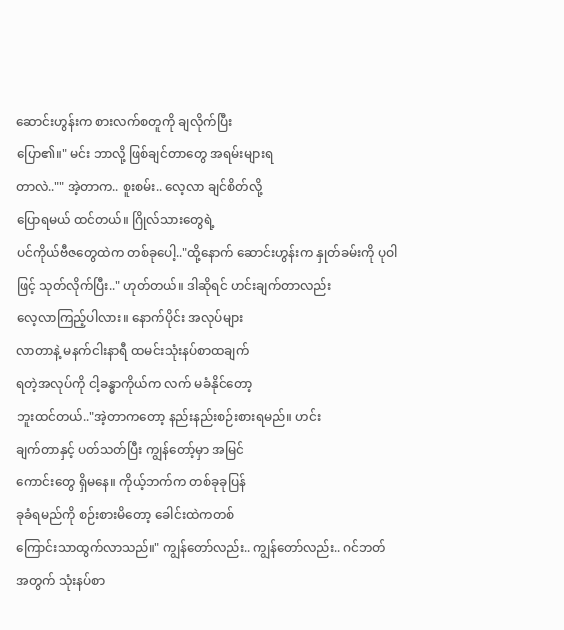ဆောင်းဟွန်းက စားလက်စတူကို ချလိုက်ပြီး
ပြော၏။" မင်း ဘာလို့ ဖြစ်ချင်တာတွေ အရမ်းများရ
တာလဲ.."" အဲ့တာက.. စူးစမ်း.. လေ့လာ ချင်စိတ်လို့
ပြောရမယ် ထင်တယ်။ ဂြိုလ်သားတွေရဲ့
ပင်ကိုယ်ဗီဇတွေထဲက တစ်ခုပေါ့.."ထို့နောက် ဆောင်းဟွန်းက နှုတ်ခမ်းကို ပုဝါ
ဖြင့် သုတ်လိုက်ပြီး.." ဟုတ်တယ်။ ဒါဆိုရင် ဟင်းချက်တာလည်း
လေ့လာကြည့်ပါလား။ နောက်ပိုင်း အလုပ်များ
လာတာနဲ့ မနက်ငါးနာရီ ထမင်းသုံးနပ်စာထချက်
ရတဲ့အလုပ်ကို ငါ့ခန္ဓာကိုယ်က လက် မခံနိုင်တော့
ဘူးထင်တယ်.."အဲ့တာကတော့ နည်းနည်းစဉ်းစားရမည်။ ဟင်း
ချက်တာနှင့် ပတ်သတ်ပြီး ကျွန်တော့်မှာ အမြင်
ကောင်းတွေ ရှိမနေ။ ကိုယ့်ဘက်က တစ်ခုခုပြန်
ခုခံရမည်ကို စဉ်းစားမိတော့ ခေါင်းထဲကတစ်
ကြောင်းသာထွက်လာသည်။" ကျွန်တော်လည်း.. ကျွန်တော်လည်း.. ဂင်ဘတ်
အတွက် သုံးနပ်စာ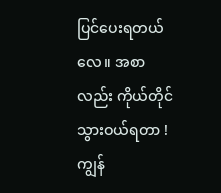ပြင်ပေးရတယ်လေ။ အစာ
လည်း ကိုယ်တိုင် သွားဝယ်ရတာ ! ကျွန်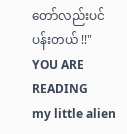တော်လည်းပင်ပန်းတယ် !!"
YOU ARE READING
my little alien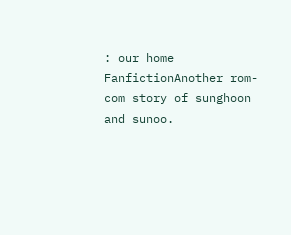: our home
FanfictionAnother rom-com story of sunghoon and sunoo.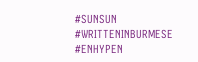#SUNSUN #WRITTENINBURMESE #ENHYPEN